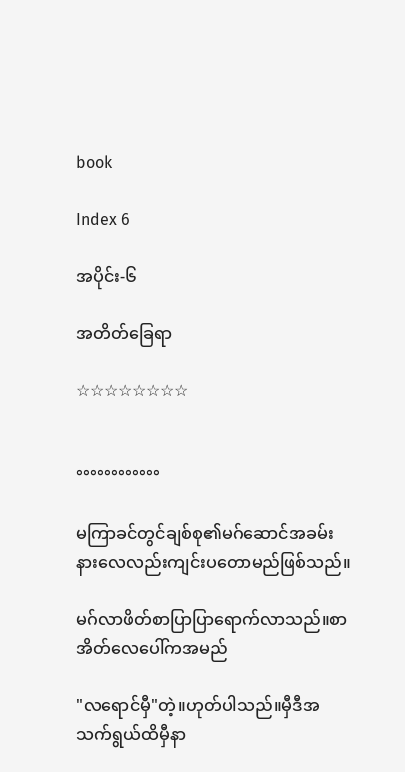book

Index 6

အပိုင်း-၆

အတိတ်ခြေရာ

☆☆☆☆☆☆☆☆


°°°°°°°°°°°°

မကြာခင်တွင်ချစ်စု၏မဂ်ဆောင်အခမ်းနားလေလည်းကျင်းပတောမည်ဖြစ်သည်။

မဂ်လာဖိတ်စာပြာပြာရောက်လာသည်။စာအိတ်လေပေါ်ကအမည်

"လရောင်မှီ"တဲ့။ဟုတ်ပါသည်။မှီဒီအသက်ရွယ်ထိမှီနာ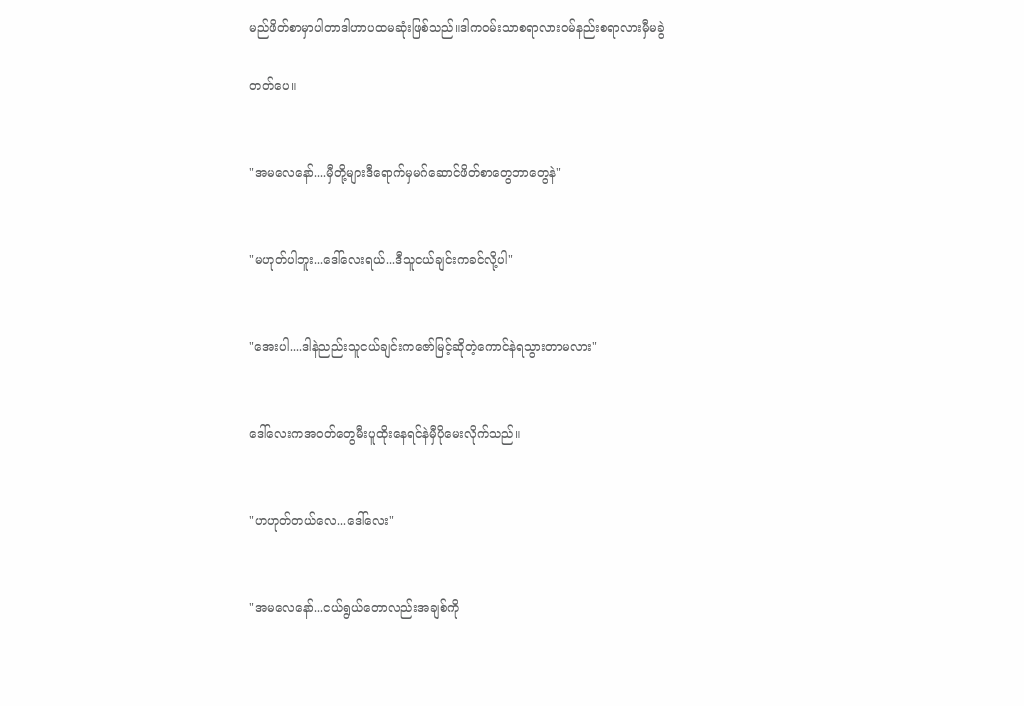မည်ဖိတ်စာမှာပါတာဒါဟာပထမဆုံးဖြစ်သည်။ဒါက၀မ်းသာစရာလား၀မ်နည်းစရာလားမှီမခွဲ

တတ်ပေ။


"အမလေနော်....မှီတို့များဒီရောက်မှမဂ်ဆောင်ဖိတ်စာတွေဘာတွေနဲ"


"မဟုတ်ပါဘူး...ဒေါ်လေးရယ်...ဒီသူငယ်ချင်းကခင်လို့ပါ"


"အေးပါ....ဒါနဲညည်းသူငယ်ချင်းကဇော်မြင့်ဆိုတဲ့ကောင်နဲရသွားတာမလား"


ဒေါ်လေးကအ၀တ်တွေမီးပူထိုးနေရင်နဲမှီပိုမေးလိုက်သည်။


"ဟဟုတ်တယ်လေ...ဒေါ်လေး"


"အမလေနော်...ငယ်ရွယ်တောလည်းအချစ်ကို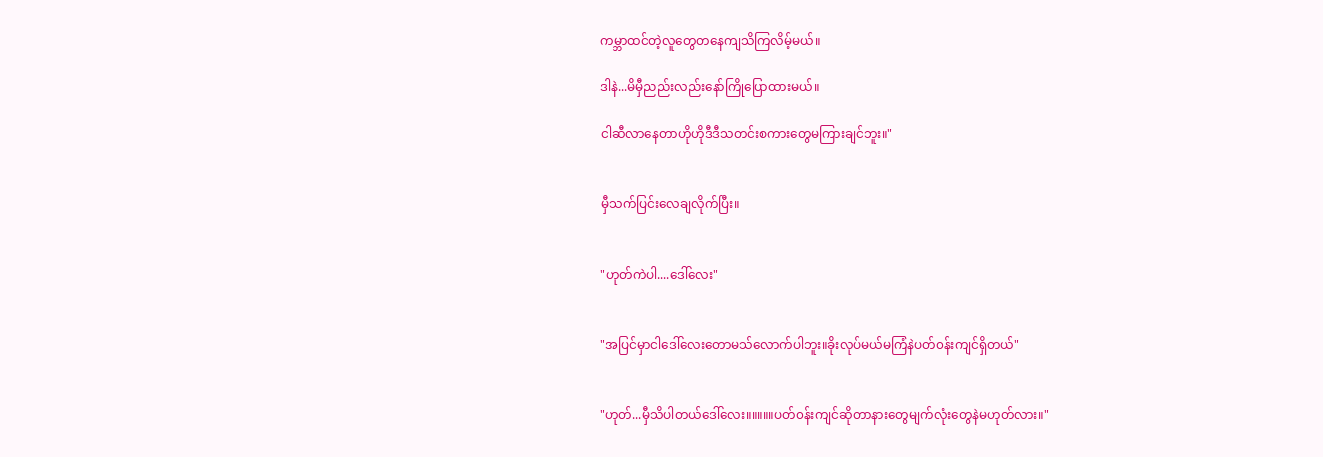ကမ္ဘာထင်တဲ့လူတွေတနေကျသိကြလိမ့်မယ်။

ဒါနဲ...မိမှီညည်းလည်းနော်ကြိုပြောထားမယ်။

ငါဆီလာနေတာဟိုဟိုဒီဒီသတင်းစကားတွေမကြားချင်ဘူး။"


မှီသက်ပြင်းလေချလိုက်ပြီး။


"ဟုတ်ကဲပါ....ဒေါ်လေး"


"အပြင်မှာငါဒေါ်လေးတောမသ်လောက်ပါဘူး။ခိုးလုပ်မယ်မကြံနဲပတ်၀န်းကျင်ရှိတယ်"


"ဟုတ်...မှီသိပါတယ်ဒေါ်လေး။။။။။ပတ်၀န်းကျင်ဆိုတာနားတွေမျက်လုံးတွေနဲမဟုတ်လား။"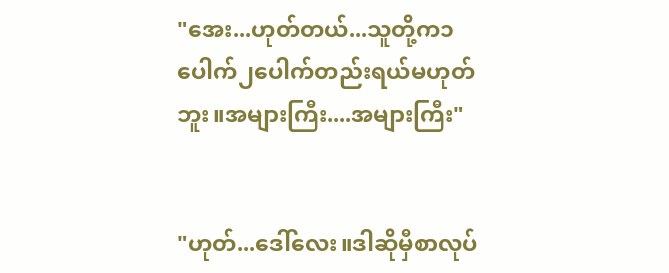"အေး...ဟုတ်တယ်...သူတို့က၁ပေါက်၂ပေါက်တည်းရယ်မဟုတ်ဘူး။အများကြီး....အများကြီး"


"ဟုတ်...ဒေါ်လေး။ဒါဆိုမှီစာလုပ်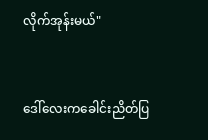လိုက်အုန်းမယ်"


ဒေါ်လေးကခေါင်းညိတ်ပြ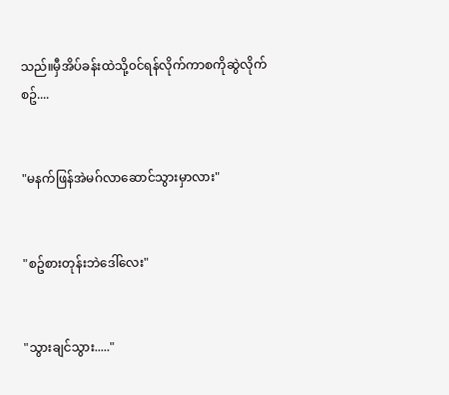သည်။မှီအိပ်ခန်းထဲသို့၀င်ရန်လိုက်ကာစကိုဆွဲလိုက်စဥ်....


"မနက်ဖြန်အဲမဂ်လာဆောင်သွားမှာလား"


"စဥ်စားတုန်းဘဲဒေါ်လေး"


"သွားချင်သွား....."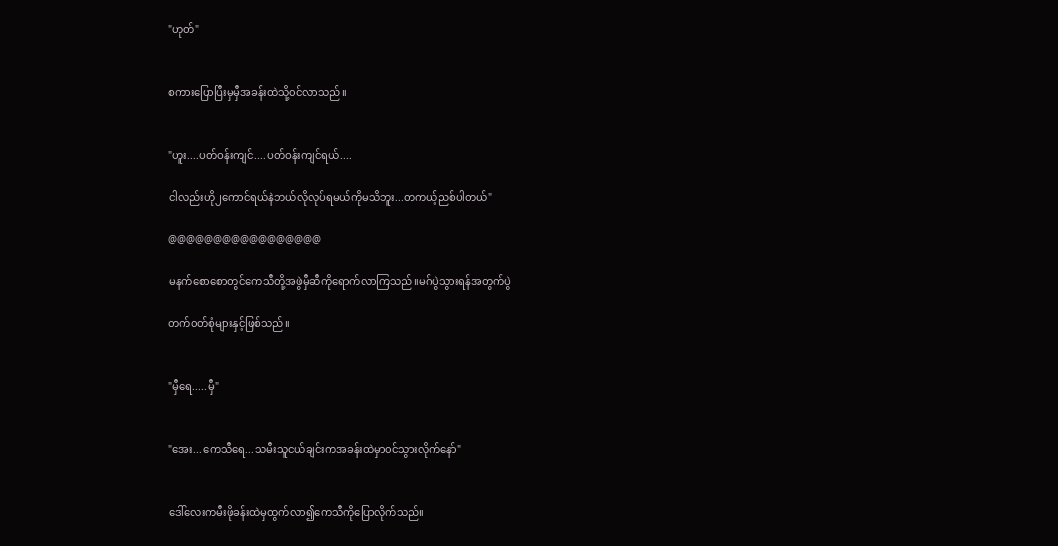"ဟုတ်"


စကားပြောပြီးမှမှီအခန်းထဲသို့၀င်လာသည်။


"ဟူး....ပတ်ဝန်းကျင်....ပတ်ဝန်းကျင်ရယ်....

ငါလည်းဟို၂ကောင်ရယ်နဲဘယ်လိုလုပ်ရမယ်ကိုမသိဘူး...တကယ့်ညစ်ပါတယ်"

@@@@@@@@@@@@@@@@@

မနက်စောစောတွင်ကေသီတို့အဖွဲမှီဆီကိုရောက်လာကြသည်။မဂ်ပွဲသွားရန်အတွက်ပွဲ

တက်၀တ်စုံများနှင့်ဖြစ်သည်။


"မှီရေ.....မှီ"


"အေး...ကေသီရေ...သမီးသူငယ်ချင်းကအခန်းထဲမှာ၀င်သွားလိုက်နော်"


ဒေါ်လေးကမီးဖိုခန်းထဲမှထွက်လာ၍ကေသီကိုပြောလိုက်သည်။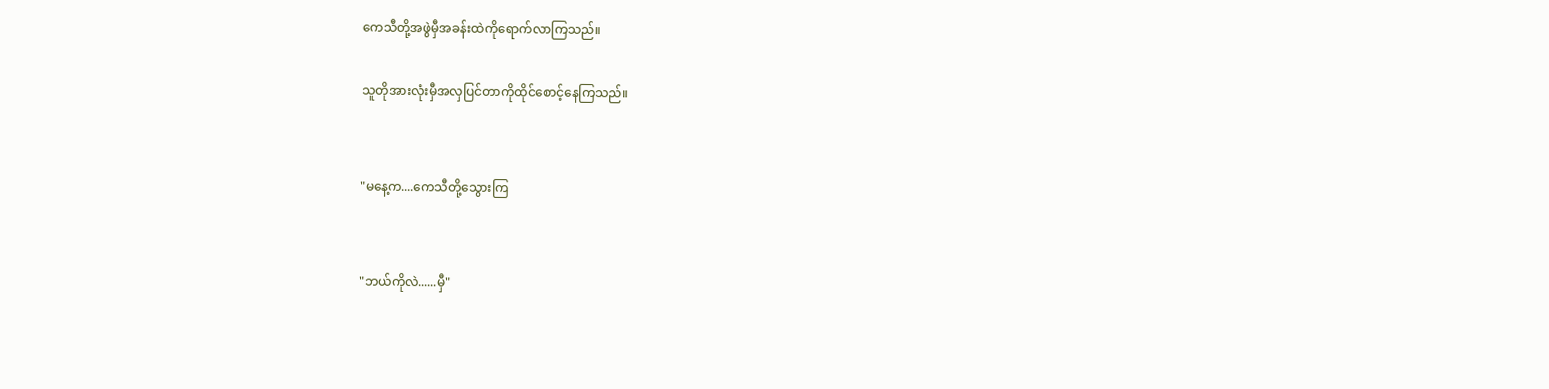ကေသီတို့အဖွဲမှီအခန်းထဲကိုရောက်လာကြသည်။

သူတိုအားလုံးမှီအလှပြင်တာကိုထိုင်စောင့်နေကြသည်။


"မနေ့က....ကေသီတို့သွေားကြ


"ဘယ်ကိုလဲ......မှီ"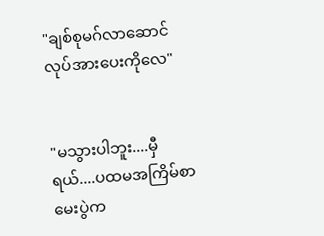"ချစ်စုမဂ်လာဆောင်လုပ်အားပေးကိုလေ"


"မသွားပါဘူး....မှီရယ်....ပထမအကြိမ်စာမေးပွဲက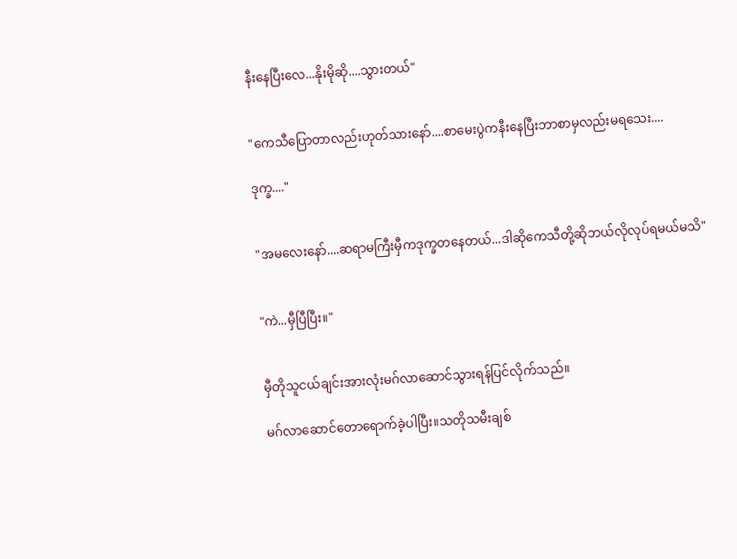နီးနေပြီးလေ...နိုးမိုဆို....သွားတယ်"


"ကေသီပြောတာလည်းဟုတ်သားနော်....စာမေးပွဲကနီးနေပြီးဘာစာမှလည်းမရသေး....

ဒုက္ခ...."


"အမလေးနော်....ဆရာမကြီးမှီကဒုက္ခတနေတယ်...ဒါဆိုကေသီတို့ဆိုဘယ်လိုလုပ်ရမယ်မသိ"


"ကဲ...မှီပြီပြီး။"


မှီတိုသူငယ်ချင်းအားလုံးမဂ်လာဆောင်သွားရန်ပြင်လိုက်သည်။

မဂ်လာဆောင်တောရောက်ခဲ့ပါပြီး။သတိုသမီးချစ်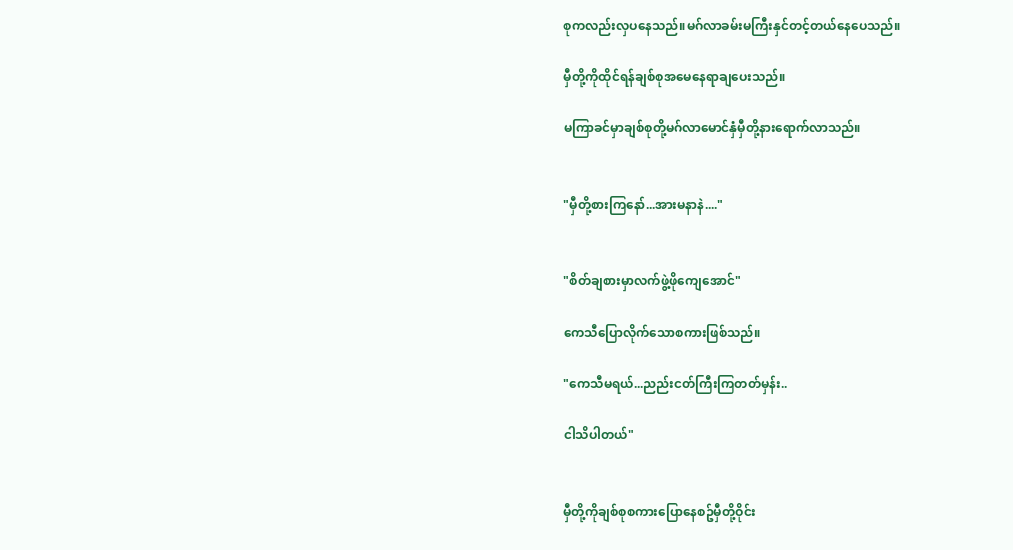စုကလည်းလှပနေသည်။မဂ်လာခမ်းမကြီးနှင်တင့်တယ်နေပေသည်။

မှီတို့ကိုထိုင်ရန်ချစ်စုအမေနေရာချပေးသည်။

မကြာခင်မှာချစ်စုတို့မဂ်လာမောင်နှံမှီတို့နားရောက်လာသည်။


"မှီတို့စားကြနော်...အားမနာနဲ...."


"စိတ်ချစားမှာလက်ဖွဲ့ဖိုကျေအောင်"

ကေသီပြောလိုက်သောစကားဖြစ်သည်။

"ကေသီမရယ်...ညည်းငတ်ကြီးကြတတ်မှန်း..

ငါသိပါတယ်"


မှီတို့ကိုချစ်စုစကားပြောနေစဥ်မှီတို့ဝိုင်း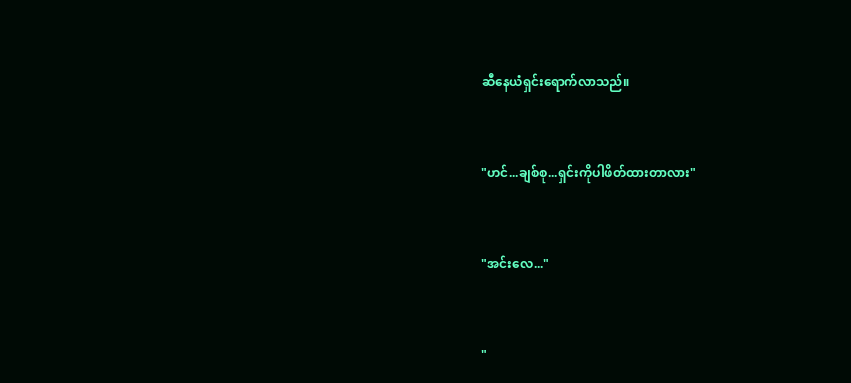ဆီနေယံရှင်းရောက်လာသည်။


"ဟင်...ချစ်စု...ရှင်းကိုပါဖိတ်ထားတာလား"


"အင်းလေ..."


"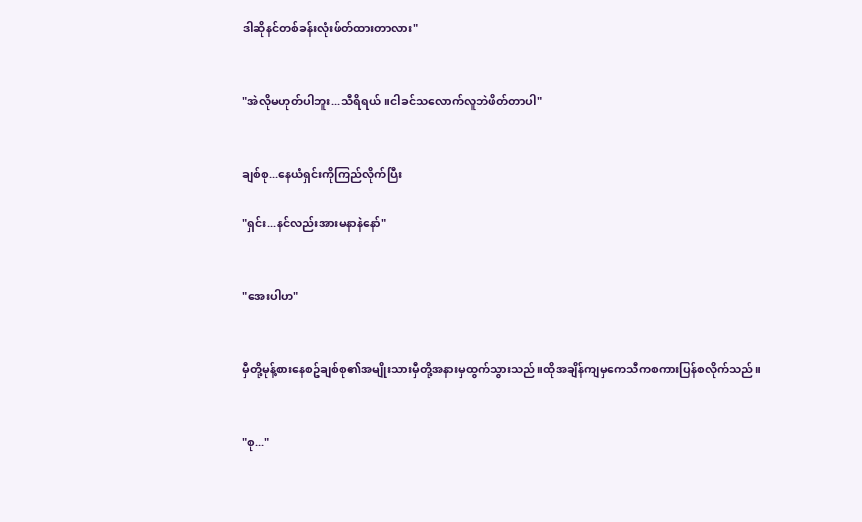ဒါဆိုနင်တစ်ခန်းလုံးဖ်တ်ထားတာလား"


"အဲလိုမဟုတ်ပါဘူး...သီရိရယ်။ငါခင်သလောက်လူဘဲဖိတ်တာပါ"


ချစ်စု...နေယံရှင်းကိုကြည်လိုက်ပြီး

"ရှင်း...နင်လည်းအားမနာနဲနော်"


"အေးပါဟ"


မှီတို့မုန့်စားနေစဥ်ချစ်စု၏အမျိုးသားမှီတို့အနားမှထွက်သွားသည်။ထိုအချိန်ကျမှကေသီကစကားပြန်စလိုက်သည်။


"စု..."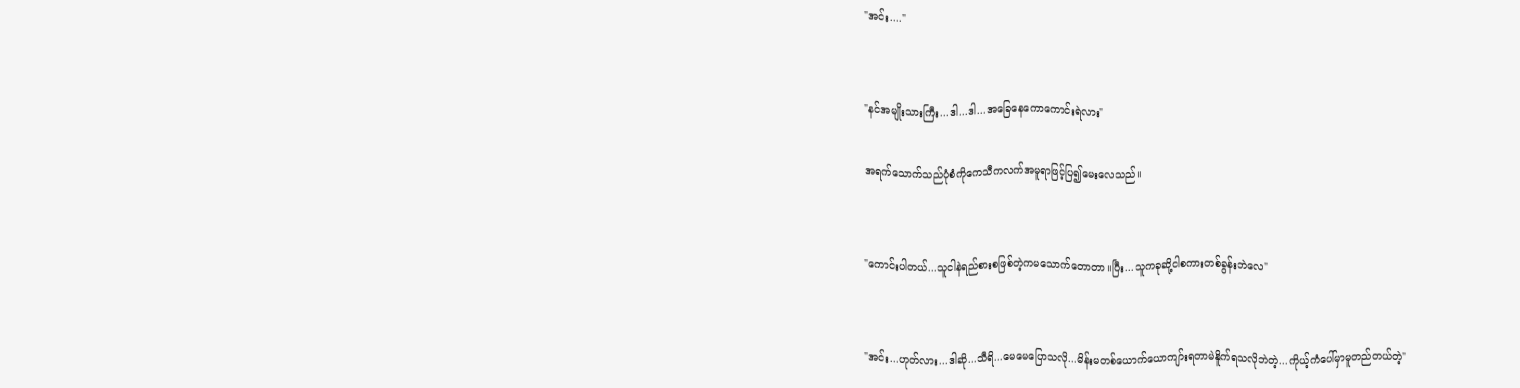"အင်း...."


"နင်အမျိုးသားကြီး...ဒါ...ဒါ...အခြေနေကောကောင်းရဲလား"

အရက်သောက်သည်ပုံစံကိုကေသီကလက်အမူရာဖြင့်ပြ၍မေးလေသည်။


"ကောင်းပါတယ်...သူငါနဲရည်စားစဖြစ်တဲ့ကမသောက်တောတာ။ပြီး...သူကခုဆို့ငါစကားတစ်ခွန်းဘဲလေ"


"အင်း...ဟုတ်လား...ဒါဆို...သီရိ...မေမေပြောသလို...မိန်းမတစ်ယောက်ယောကျာ်းရတာမဲနိူက်ရသလိုဘဲတဲ့...ကိုယ့်ကံပေါ်မှာမူတည်တယ်တဲ့"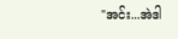"အင်း...အဲဒါ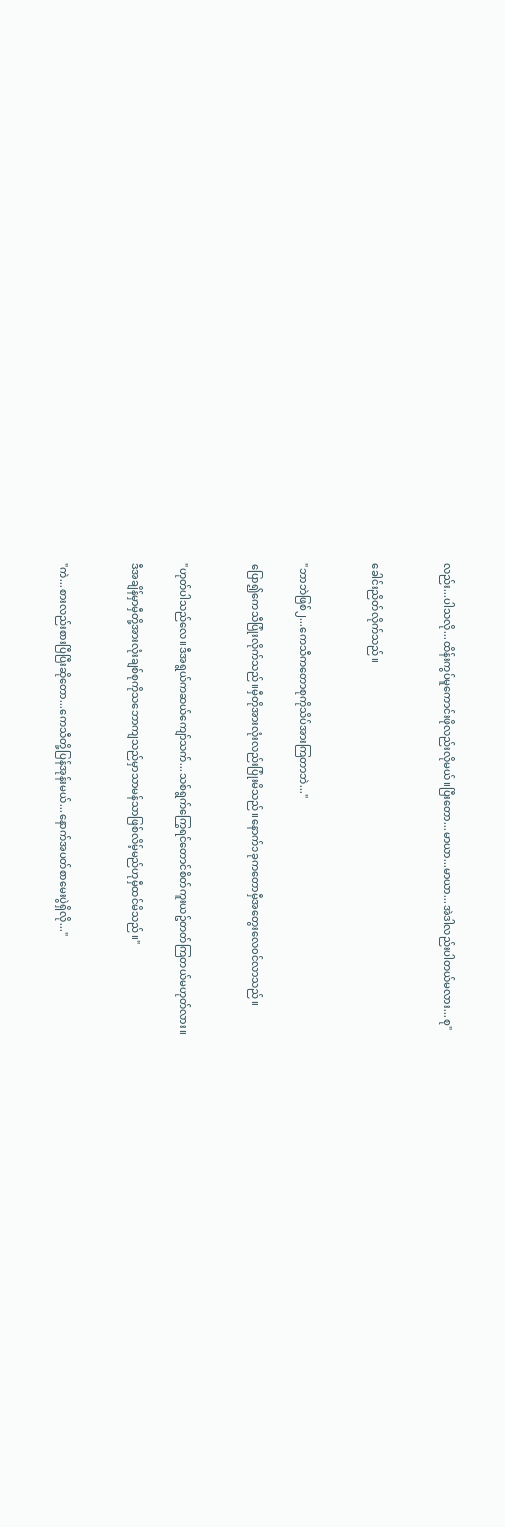လည်း...ပါသလို...ထိန်းကွပ်မူကောင်းဖိုလည်းလိုမယ်။ပြီးတော...မာယာ...မာယာ...အဲဒါလည်းပါတယ်မလား...စု"


ခေါင်းညိတ်လိုက်သည်။


"ဘာဘဲဖြစ်၂...ကေသီကတောစုကိုသိပ်အားကြတာဘဲ..."

ပြော၍ကေသီပြုံးလိုက်သည်။မှီတိုအားလုံးလည်းပြုံးမိသည်။နောက်၁ခုကတောမှီအတွေးလေ၀င်လာသည်။


"ဟုတ်ပါသည်လေ။ဒီအရွယ်ကဆယ်ကျော်သက်...သစ်ရွက်ကြွေရင်တောင်စိတ်ကူးယဥ်တတ်ကြတယ်မဟုတ်လား။

ဒီအချိန်မှာမှီတို့အားလုံးချစ်စုကိုသဘောကျသည်မှာသာမန်သာဖြစ်လိမ့်မည်ဟုမှီထင်မိသည်။"


"ကဲ...စားလည်းစားပြီပြီးဆိုတော...ကေသီတို့ပြန်အုန်းမယ်...နောက်အပတ်စာမေးပွဲရှိလို..."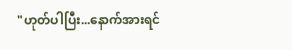"ဟုတ်ပါပြီး...နောက်အားရင်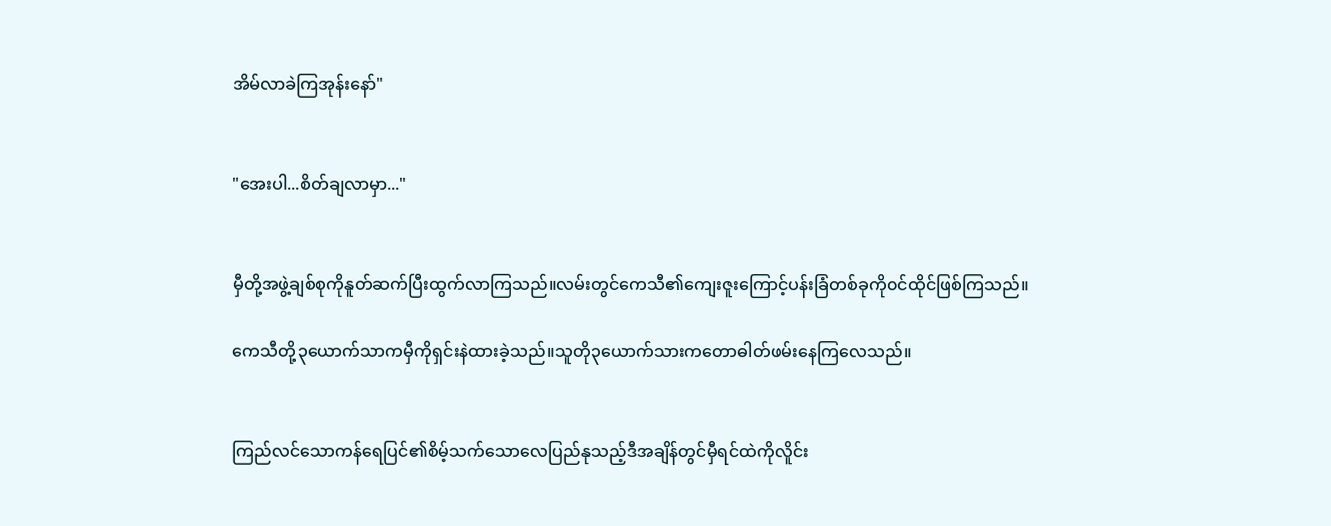အိမ်လာခဲကြအုန်းနော်"


"အေးပါ...စိတ်ချလာမှာ..."


မှီတို့အဖွဲ့ချစ်စုကိုနူတ်ဆက်ပြီးထွက်လာကြသည်။လမ်းတွင်ကေသီ၏ကျေးဇူးကြောင့်ပန်းခြံတစ်ခုကို၀င်ထိုင်ဖြစ်ကြသည်။

ကေသီတို့၃ယောက်သာကမှီကိုရှင်းနဲထားခဲ့သည်။သူတို၃ယောက်သားကတောဓါတ်ဖမ်းနေကြလေသည်။


ကြည်လင်သောကန်ရေပြင်၏စိမ့်သက်သောလေပြည်နုသည့်ဒီအချိန်တွင်မှီရင်ထဲကိုလိူင်း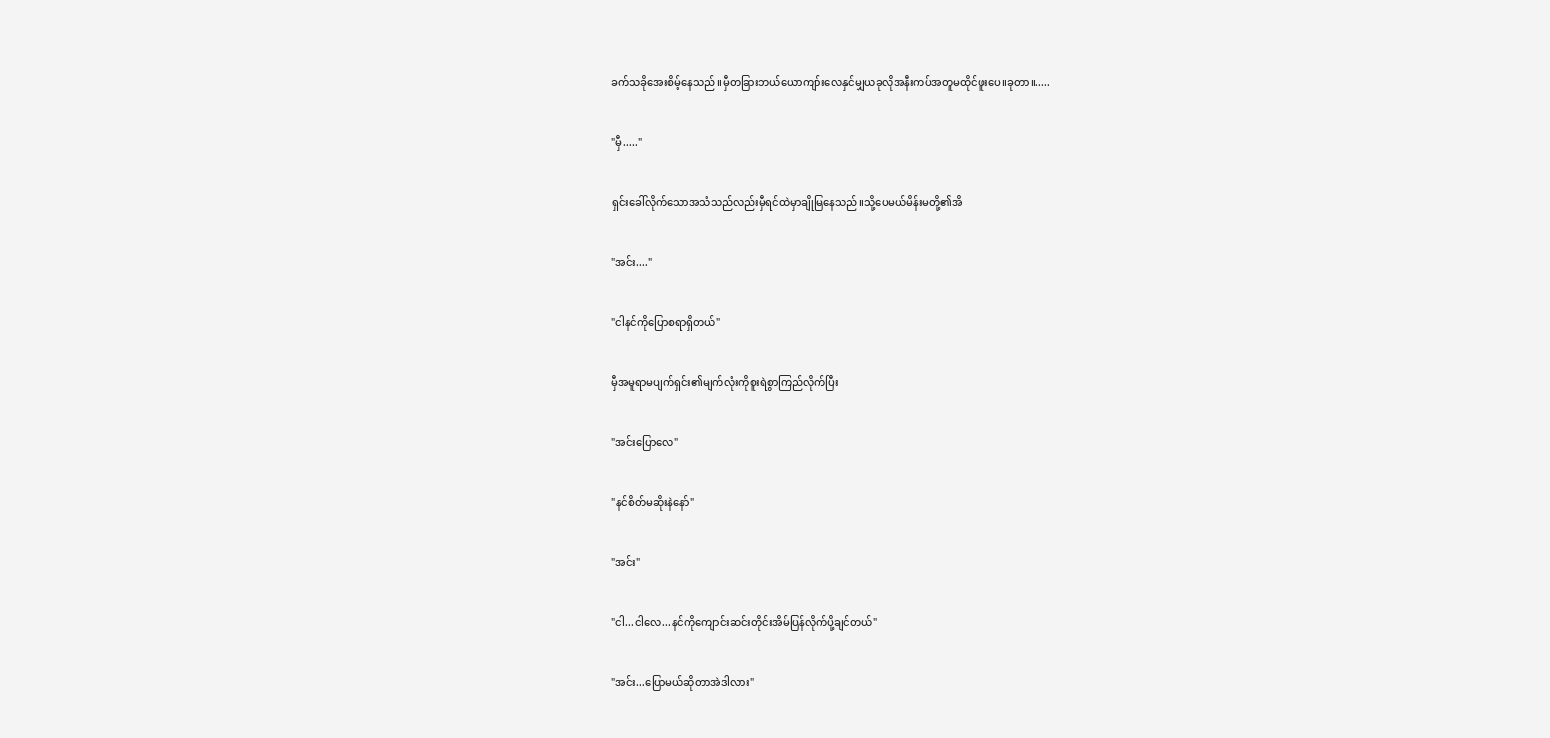ခက်သခိုအေးစိမ့်နေသည်။မှီတခြားဘယ်ယောကျာ်းလေနှင်မျှယခုလိုအနီးကပ်အတူမထိုင်ဖူးပေ။ခုတာ။.....


"မှီ....."


ရှင်းခေါ်လိုက်သောအသံသည်လည်းမှီရင်ထဲမှာချိုမြနေသည်။သို့ပေမယ်မိန်းမတို့၏အိ


"အင်း...."


"ငါနင်ကိုပြောစရာရှိတယ်"


မှီအမူရာမပျက်ရှင်း၏မျက်လုံးကိုစူးရဲစွာကြည်လိုက်ပြီး


"အင်းပြောလေ"


"နင်စိတ်မဆိုးနဲနော်"


"အင်း"


"ငါ...ငါလေ...နင်ကိုကျောင်းဆင်းတိုင်းအိမ်ပြန်လိုက်ပို့ချင်တယ်"


"အင်း...ပြောမယ်ဆိုတာအဲဒါလား"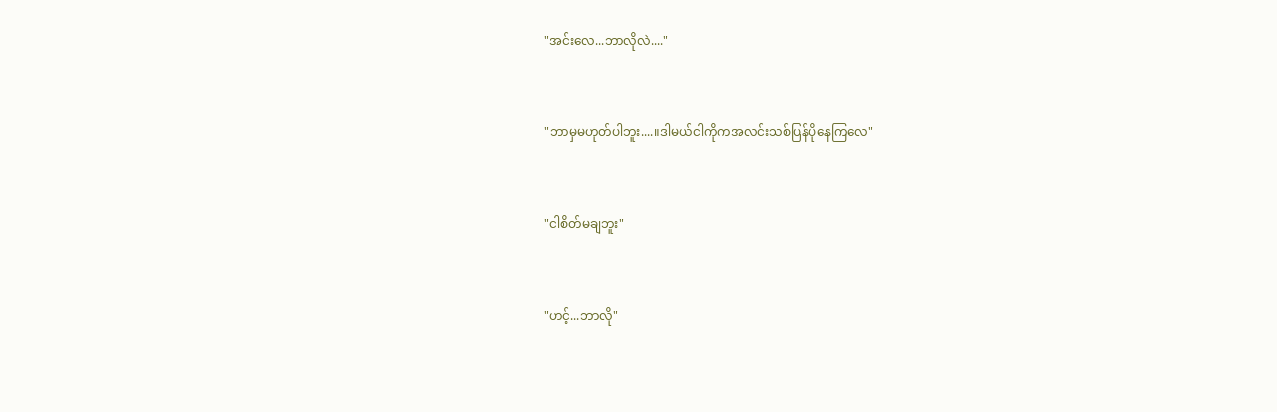"အင်းလေ...ဘာလိုလဲ...."


"ဘာမှမဟုတ်ပါဘူး....။ဒါမယ်ငါကိုကအလင်းသစ်ပြန်ပိုနေကြလေ"


"ငါစိတ်မချဘူး"


"ဟင့်...ဘာလို"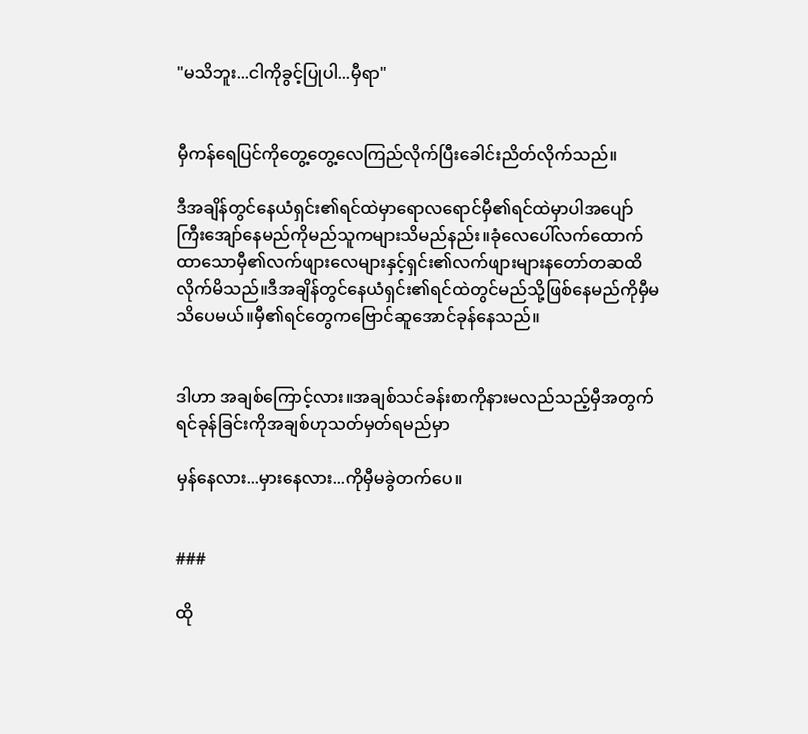"မသိဘူး...ငါကိုခွင့်ပြုပါ...မှီရာ"


မှီကန်ရေပြင်ကိုတွေ့တွေ့လေကြည်လိုက်ပြီးခေါင်းညိတ်လိုက်သည်။

ဒီအချိန်တွင်နေယံရှင်း၏ရင်ထဲမှာရောလရောင်မှီ၏ရင်ထဲမှာပါအပျော်ကြီးအျော်နေမည်ကိုမည်သူကများသိမည်နည်း။ခုံလေပေါ်လက်ထောက်ထာသောမှီ၏လက်ဖျားလေများနှင့်ရှင်း၏လက်ဖျားများနတော်တဆထိလိုက်မိသည်။ဒီအချိန်တွင်နေယံရှင်း၏ရင်ထဲတွင်မည်သို့ဖြစ်နေမည်ကိုမှီမသိပေမယ်။မှီ၏ရင်တွေကဗြောင်ဆူအောင်ခုန်နေသည်။


ဒါဟာ အချစ်ကြောင့်လား။အချစ်သင်ခန်းစာကိုနားမလည်သည့်မှီအတွက်ရင်ခုန်ခြင်းကိုအချစ်ဟုသတ်မှတ်ရမည်မှာ

မှန်နေလား...မှားနေလား...ကိုမှီမခွဲတက်ပေ။


###

ထို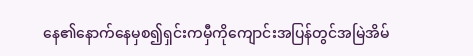နေ၏နောက်နေမှစ၍ရှင်းကမှီကိုကျောင်းအပြန်တွင်အမြဲအိမ်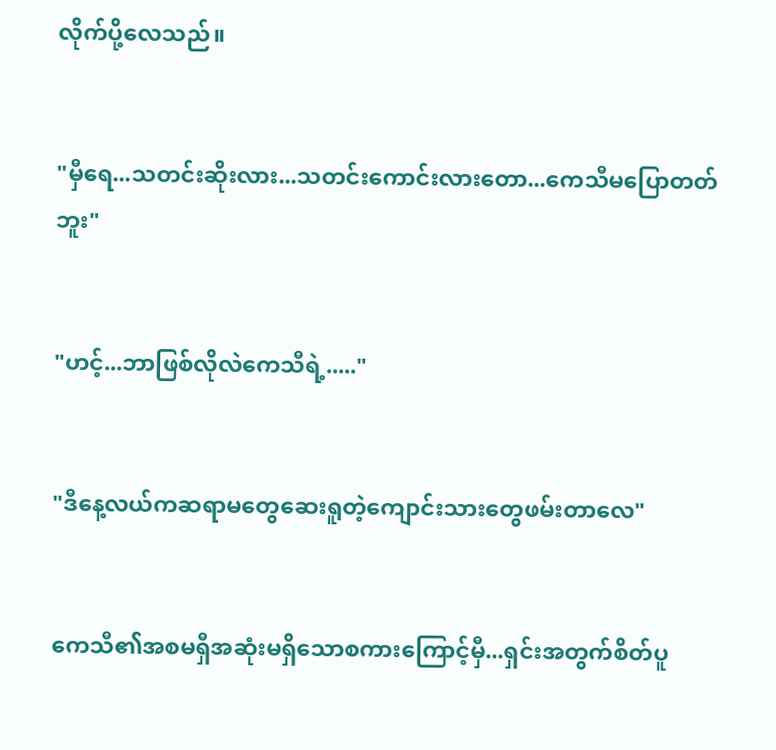လိုက်ပို့လေသည်။


"မှီရေ...သတင်းဆိုးလား...သတင်းကောင်းလားတော...ကေသီမပြောတတ်ဘူး"


"ဟင့်...ဘာဖြစ်လိုလဲကေသီရဲ့....."


"ဒီနေ့လယ်ကဆရာမတွေဆေးရူတဲ့ကျောင်းသားတွေဖမ်းတာလေ"


ကေသီ၏အစမရှီအဆုံးမရှိသောစကားကြောင့်မှီ...ရှင်းအတွက်စိတ်ပူ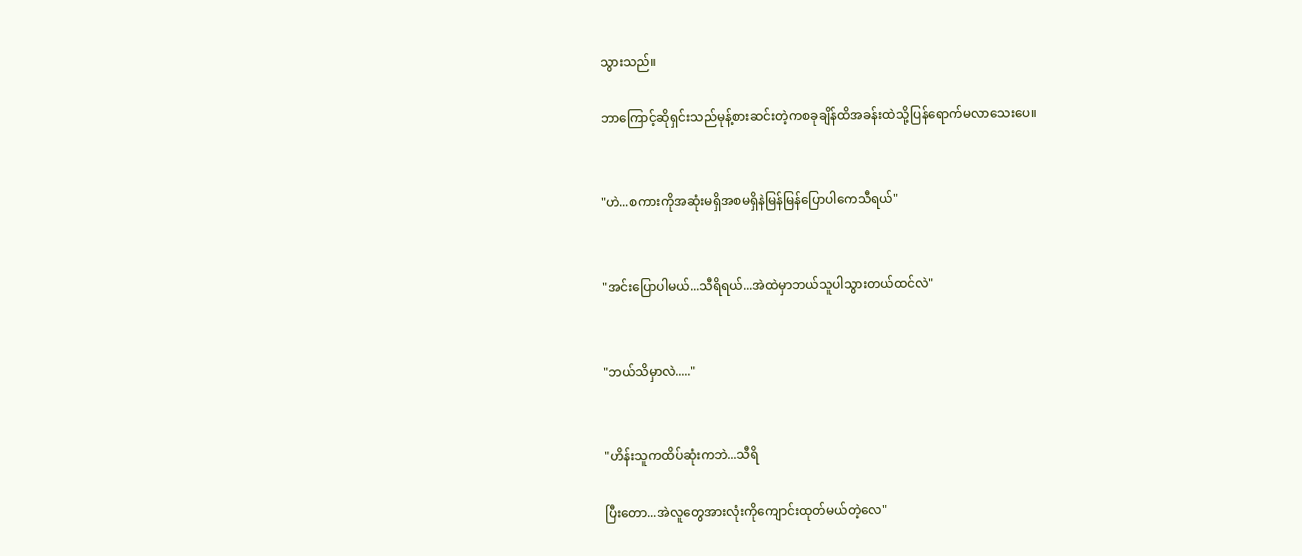သွားသည်။

ဘာကြောင့်ဆိုရှင်းသည်မုန့်စားဆင်းတဲ့ကစခုချိန်ထိအခန်းထဲသို့ပြန်ရောက်မလာသေးပေ။


"ဟဲ...စကားကိုအဆုံးမရှိအစမရှိနဲမြန်မြန်ပြောပါကေသီရယ်"


"အင်းပြောပါမယ်...သီရိရယ်...အဲထဲမှာဘယ်သူပါသွားတယ်ထင်လဲ"


"ဘယ်သိမှာလဲ....."


"ဟိန်းသူကထိပ်ဆုံးကဘဲ...သီရိ

ပြီးတော...အဲလူတွေအားလုံးကိုကျောင်းထုတ်မယ်တဲ့လေ"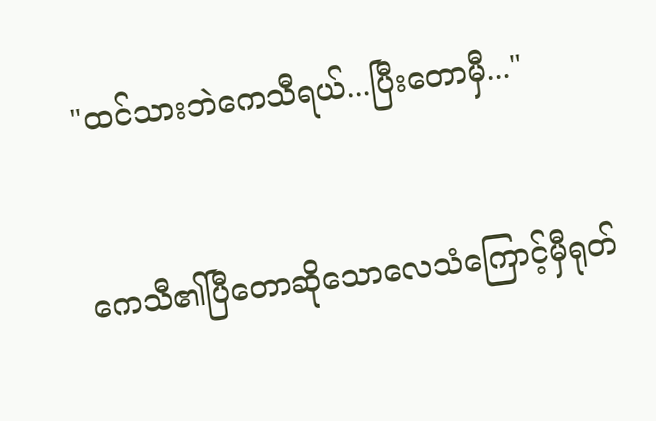"ထင်သားဘဲကေသီရယ်...ပြီးတောမှီ..."


ကေသီ၏ပြီတောဆိုသောလေသံကြောင့်မှီရုတ်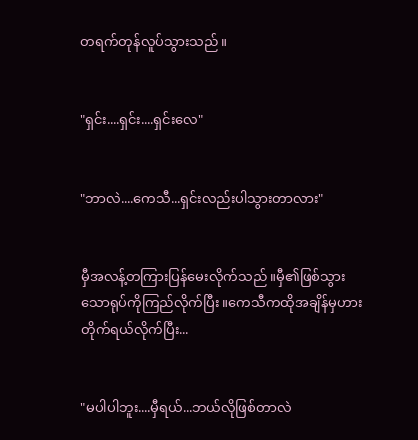တရက်တုန်လူပ်သွားသည်။


"ရှင်း....ရှင်း....ရှင်းလေ"


"ဘာလဲ....ကေသီ...ရှင်းလည်းပါသွားတာလား"


မှီအလန့်တကြားပြန်မေးလိုက်သည်။မှီ၏ဖြစ်သွားသောရုပ်ကိုကြည်လိုက်ပြီး။ကေသီကထိုအချိန်မှဟားတိုက်ရယ်လိုက်ပြီး...


"မပါပါဘူး....မှီရယ်...ဘယ်လိုဖြစ်တာလဲ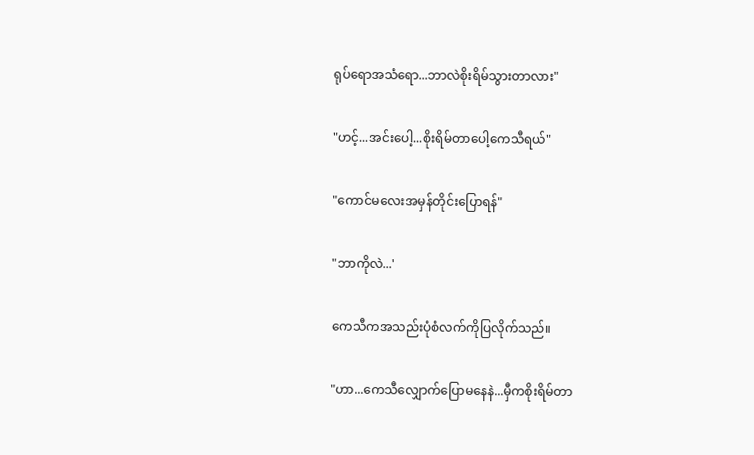ရုပ်ရောအသံရော...ဘာလဲစိုးရိမ်သွားတာလား"


"ဟင့်...အင်းပေါ့...စိုးရိမ်တာပေါ့ကေသီရယ်"


"ကောင်မလေးအမှန်တိုင်းပြောရန်"


"ဘာကိုလဲ...'


ကေသီကအသည်းပုံစံလက်ကိုပြလိုက်သည်။


"ဟာ...ကေသီလျှောက်ပြောမနေနဲ...မှီကစိုးရိမ်တာ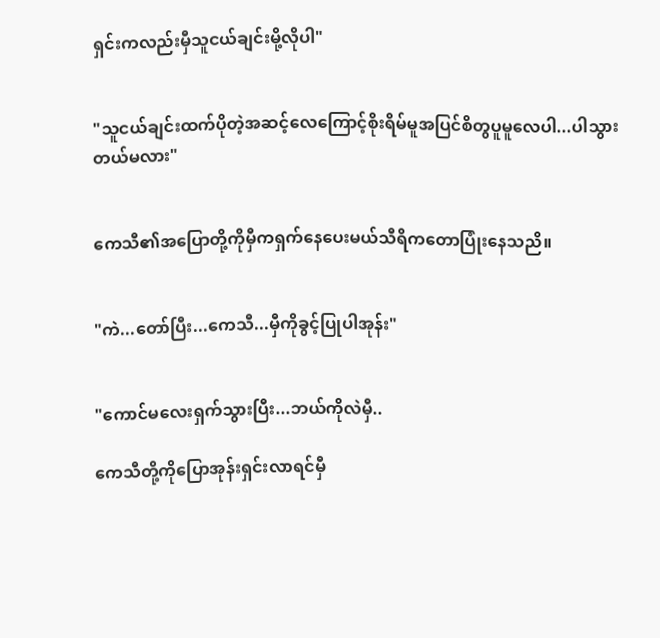ရှင်းကလည်းမှီသူငယ်ချင်းမို့လိုပါ"


"သူငယ်ချင်းထက်ပိုတဲ့အဆင့်လေကြောင့်စိုးရိမ်မူအပြင်စိတွပူမူလေပါ...ပါသွားတယ်မလား"


ကေသီ၏အပြောတို့ကိုမှီကရှက်နေပေးမယ်သီရိကတောပြုံးနေသညိ။


"ကဲ...တော်ပြီး...ကေသီ...မှီကိုခွင့်ပြုပါအုန်း"


"ကောင်မလေးရှက်သွားပြီး...ဘယ်ကိုလဲမှီ..

ကေသီတို့ကိုပြောအုန်းရှင်းလာရင်မှီ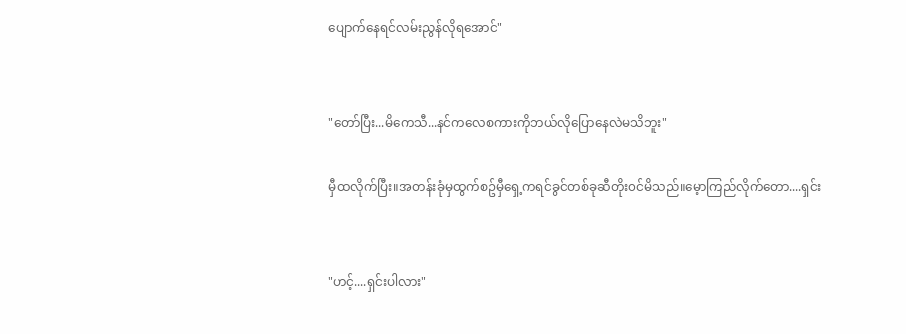ပျောက်နေရင်လမ်းညွန်လိုရအောင်"


"တော်ပြီး...မိကေသီ...နင်ကလေစကားကိုဘယ်လိုပြောနေလဲမသိဘူး"

မှီထလိုက်ပြီး။အတန်းခုံမှထွက်စဥ်မှီရှေ့ကရင်ခွင်တစ်ခုဆီတိုး၀င်မိသည်။မေ့ာကြည်လိုက်တော....ရှင်း


"ဟင့်....ရှင်းပါလား"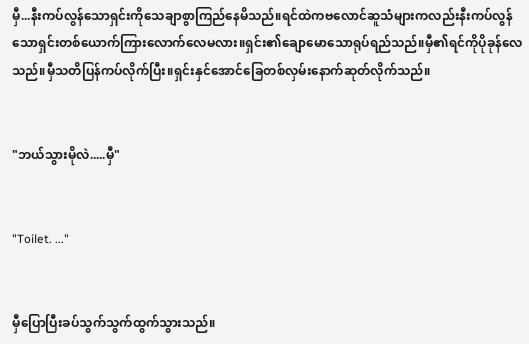မှီ...နီးကပ်လွန်သောရှင်းကိုသေချာစွာကြည်နေမိသည်။ရင်ထဲကဗလောင်ဆူသံများကလည်းနီးကပ်လွန်သောရှင်းတစ်ယောက်ကြားလောက်လေမလား။ရှင်း၏ချောမောသောရုပ်ရည်သည်။မှီ၏ရင်ကိုပိုခုန်လေသည်။မှီသတိပြန်ကပ်လိုက်ပြီး။ရှင်းနှင်အောင်ခြေတစ်လှမ်းနောက်ဆုတ်လိုက်သည်။


"ဘယ်သွားမိုလဲ.....မှီ"


"Toilet. ..."


မှီပြောပြီးခပ်သွက်သွက်ထွက်သွားသည်။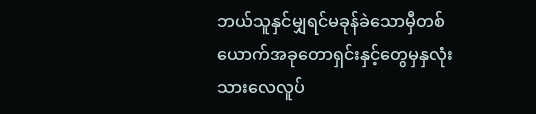ဘယ်သူနှင်မျှရင်မခုန်ခဲသောမှီတစ်ယောက်အခုတောရှင်းနှင့်တွေမှနှလုံးသားလေလူပ်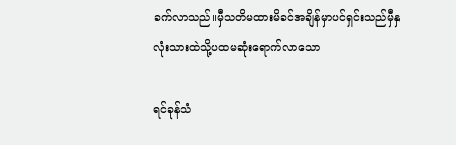ခက်လာသည်။မှီသတိမထားမိခင်အချိန်မှာပင်ရှင်းသည်မှီနှလုံးသားထဲသို့ပထမဆုံးရောက်လာသော

ရင်ခုန်သံ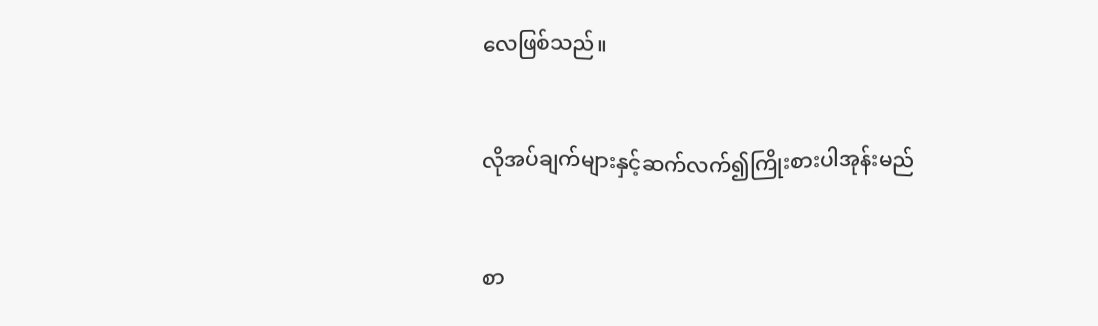လေဖြစ်သည်။


လိုအပ်ချက်များနှင့်ဆက်လက်၍ကြိုးစားပါအုန်းမည်


စာ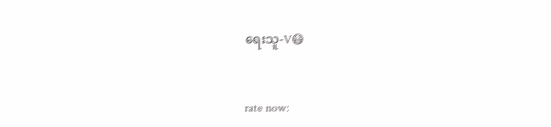ရေးသူ-V😷


rate now: